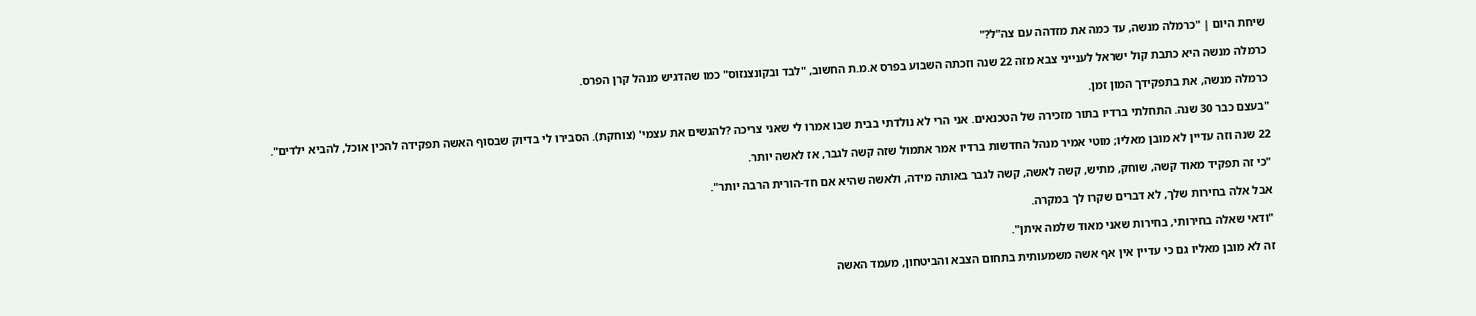שיחת היום | "כרמלה מנשה, עד כמה את מזדהה עם צה"ל?"

כרמלה מנשה היא כתבת קול ישראל לענייני צבא מזה 22 שנה וזכתה השבוע בפרס א.מ.ת החשוב, "לבד ובקונצנזוס" כמו שהדגיש מנהל קרן הפרס.

כרמלה מנשה, את בתפקידך המון זמן.

"בעצם כבר 30 שנה. התחלתי ברדיו בתור מזכירה של הטכנאים. אני הרי לא נולדתי בבית שבו אמרו לי שאני צריכה ?להגשים את עצמי' (צוחקת). הסבירו לי בדיוק שבסוף האשה תפקידה להכין אוכל, להביא ילדים".

22 שנה וזה עדיין לא מובן מאליו; מוטי אמיר מנהל החדשות ברדיו אמר אתמול שזה קשה לגבר, אז לאשה יותר.

"כי זה תפקיד מאוד קשה, שוחק, מתיש, קשה לאשה, קשה לגבר באותה מידה, ולאשה שהיא אם חד-הורית הרבה יותר".

אבל אלה בחירות שלך, לא דברים שקרו לך במקרה.

"ודאי שאלה בחירותי, בחירות שאני מאוד שלמה איתן".

זה לא מובן מאליו גם כי עדיין אין אף אשה משמעותית בתחום הצבא והביטחון, מעמד האשה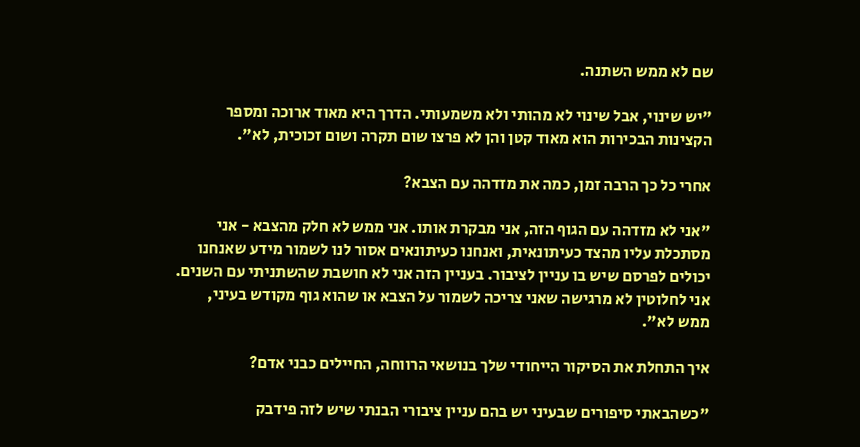שם לא ממש השתנה.

"יש שינוי, אבל שינוי לא מהותי ולא משמעותי. הדרך היא מאוד ארוכה ומספר הקצינות הבכירות הוא מאוד קטן והן לא פרצו שום תקרה ושום זכוכית, לא".

אחרי כל כך הרבה זמן, כמה את מזדהה עם הצבא?

"אני לא מזדהה עם הגוף הזה, אני מבקרת אותו. אני ממש לא חלק מהצבא - אני מסתכלת עליו מהצד כעיתונאית, ואנחנו כעיתונאים אסור לנו לשמור מידע שאנחנו יכולים לפרסם שיש בו עניין לציבור. בעניין הזה אני לא חושבת שהשתניתי עם השנים. אני לחלוטין לא מרגישה שאני צריכה לשמור על הצבא או שהוא גוף מקודש בעיני, ממש לא".

איך התחלת את הסיקור הייחודי שלך בנושאי הרווחה, החיילים כבני אדם?

"כשהבאתי סיפורים שבעיני יש בהם עניין ציבורי הבנתי שיש לזה פידבק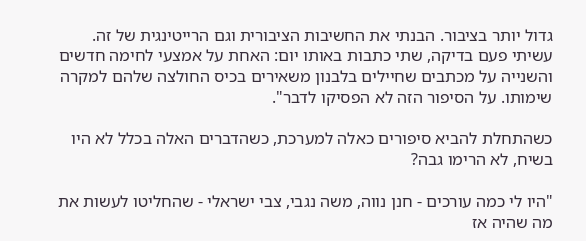גדול יותר בציבור. הבנתי את החשיבות הציבורית וגם הרייטינגית של זה. עשיתי פעם בדיקה, שתי כתבות באותו יום: האחת על אמצעי לחימה חדשים והשנייה על מכתבים שחיילים בלבנון משאירים בכיס החולצה שלהם למקרה שימותו. על הסיפור הזה לא הפסיקו לדבר".

כשהתחלת להביא סיפורים כאלה למערכת, כשהדברים האלה בכלל לא היו בשיח, לא הרימו גבה?

"היו לי כמה עורכים - חנן נווה, משה נגבי, צבי ישראלי - שהחליטו לעשות את מה שהיה אז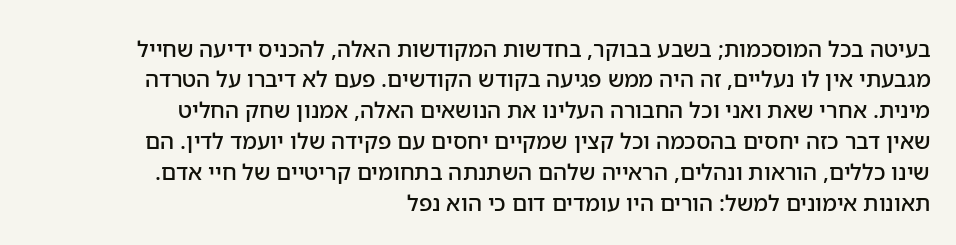בעיטה בכל המוסכמות; בשבע בבוקר, בחדשות המקודשות האלה, להכניס ידיעה שחייל מגבעתי אין לו נעליים, זה היה ממש פגיעה בקודש הקודשים. פעם לא דיברו על הטרדה מינית. אחרי שאת ואני וכל החבורה העלינו את הנושאים האלה, אמנון שחק החליט שאין דבר כזה יחסים בהסכמה וכל קצין שמקיים יחסים עם פקידה שלו יועמד לדין. הם שינו כללים, הוראות ונהלים, הראייה שלהם השתנתה בתחומים קריטיים של חיי אדם. תאונות אימונים למשל: הורים היו עומדים דום כי הוא נפל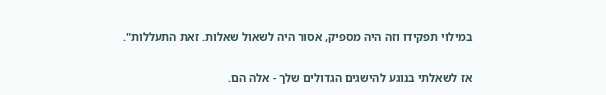במילוי תפקידו וזה היה מספיק, אסור היה לשאול שאלות. זאת התעללות".

אז לשאלתי בנוגע להישגים הגדולים שלך - אלה הם.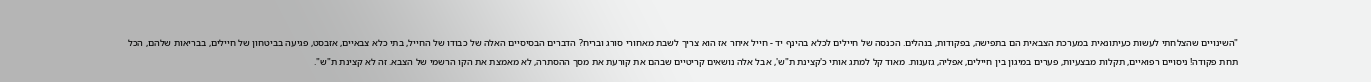"השינויים שהצלחתי לעשות כעיתונאית במערכת הצבאית הם בתפישה, בפקודות, בנהלים. הכנסה של חיילים לכלא בהינף יד - חייל איחר אז הוא צריך לשבת מאחורי סורג ובריח? הדברים הבסיסיים האלה של כבודו של החייל, בתי כלא צבאיים, אזבסט, פגיעה בביטחון של חיילים, בבריאות שלהם, הכל תחת פקודה! ניסויים רפואיים, תקלות מבצעיות, פערים במיגון בין חיילים, אפליה, גזענות. מאוד קל למתג אותי כ'קצינת ת"ש', אבל אלה נושאים קריטיים שבהם את קורעת את מסך ההסתרה, לא מאמצת את הקו הרשמי של הצבא. זה לא קצינת ת"ש".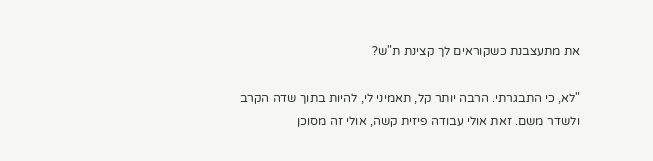את מתעצבנת כשקוראים לך קצינת ת"ש?

"לא, כי התבגרתי. הרבה יותר קל, תאמיני לי, להיות בתוך שדה הקרב ולשדר משם. זאת אולי עבודה פיזית קשה, אולי זה מסוכן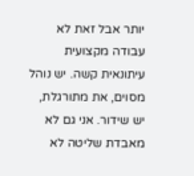יותר אבל זאת לא עבודה מקצועית עיתונאית קשה. יש נוהל מסוים, את מתורגלת, יש שידור. אני גם לא מאבדת שליטה לא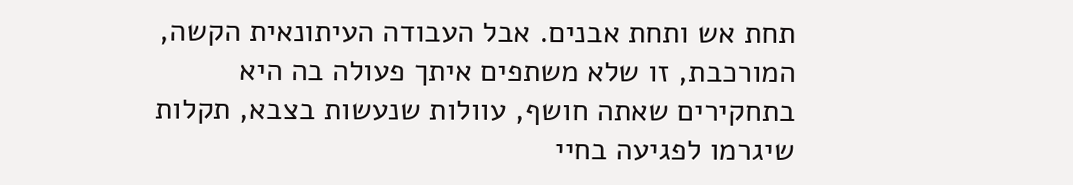תחת אש ותחת אבנים. אבל העבודה העיתונאית הקשה, המורכבת, זו שלא משתפים איתך פעולה בה היא בתחקירים שאתה חושף, עוולות שנעשות בצבא, תקלות שיגרמו לפגיעה בחיי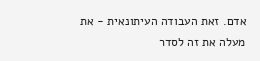אדם. זאת העבודה העיתונאית - את מעלה את זה לסדר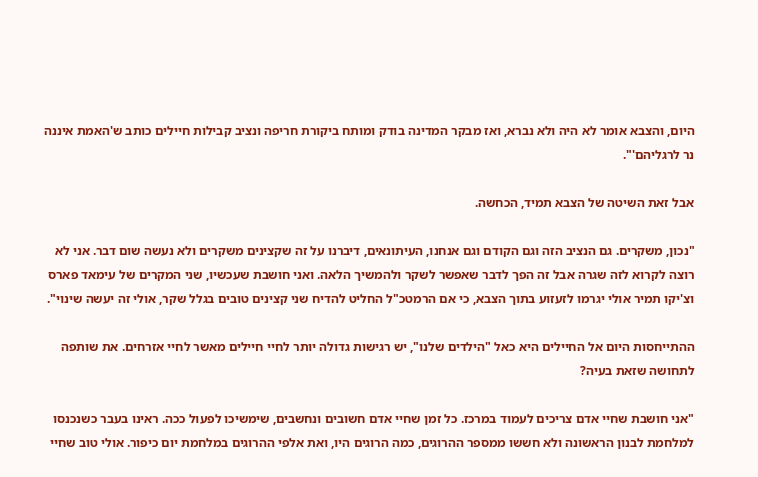היום, והצבא אומר לא היה ולא נברא, ואז מבקר המדינה בודק ומותח ביקורת חריפה ונציב קבילות חיילים כותב ש'האמת איננה נר לרגליהם'".

אבל זאת השיטה של הצבא תמיד, הכחשה.

"נכון, משקרים. גם הנציב הזה וגם הקודם וגם אנחנו, העיתונאים, דיברנו על זה שקצינים משקרים ולא נעשה שום דבר. אני לא רוצה לקרוא לזה שגרה אבל זה הפך לדבר שאפשר לשקר ולהמשיך הלאה. ואני חושבת שעכשיו, שני המקרים של עימאד פארס וצ'יקו תמיר אולי יגרמו לזעזוע בתוך הצבא, כי אם הרמטכ"ל החליט להדיח שני קצינים טובים בגלל שקר, אולי זה יעשה שינוי".

ההתייחסות היום אל החיילים היא כאל "הילדים שלנו", יש רגישות גדולה יותר לחיי חיילים מאשר לחיי אזרחים. את שותפה לתחושה שזאת בעיה?

"אני חושבת שחיי אדם צריכים לעמוד במרכז. כל זמן שחיי אדם חשובים ונחשבים, שימשיכו לפעול ככה. ראינו בעבר כשנכנסו למלחמת לבנון הראשונה ולא חששו ממספר ההרוגים, כמה הרוגים היו, ואת אלפי ההרוגים במלחמת יום כיפור. אולי טוב שחיי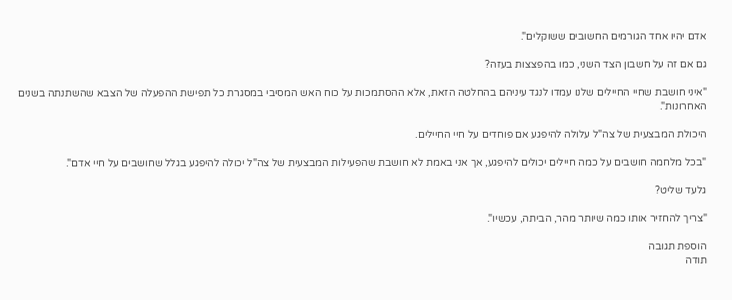אדם יהיו אחד הגורמים החשובים ששוקלים".

גם אם זה על חשבון הצד השני, כמו בהפצצות בעזה?

"איני חושבת שחיי החיילים שלנו עמדו לנגד עיניהם בהחלטה הזאת, אלא ההסתמכות על כוח האש המסיבי במסגרת כל תפישת ההפעלה של הצבא שהשתנתה בשנים האחרונות".

היכולת המבצעית של צה"ל עלולה להיפגע אם פוחדים על חיי החיילים.

"בכל מלחמה חושבים על כמה חיילים יכולים להיפגע, אך אני באמת לא חושבת שהפעילות המבצעית של צה"ל יכולה להיפגע בגלל שחושבים על חיי אדם".

גלעד שליט?

"צריך להחזיר אותו כמה שיותר מהר, הביתה, עכשיו".

הוספת תגובה
תודה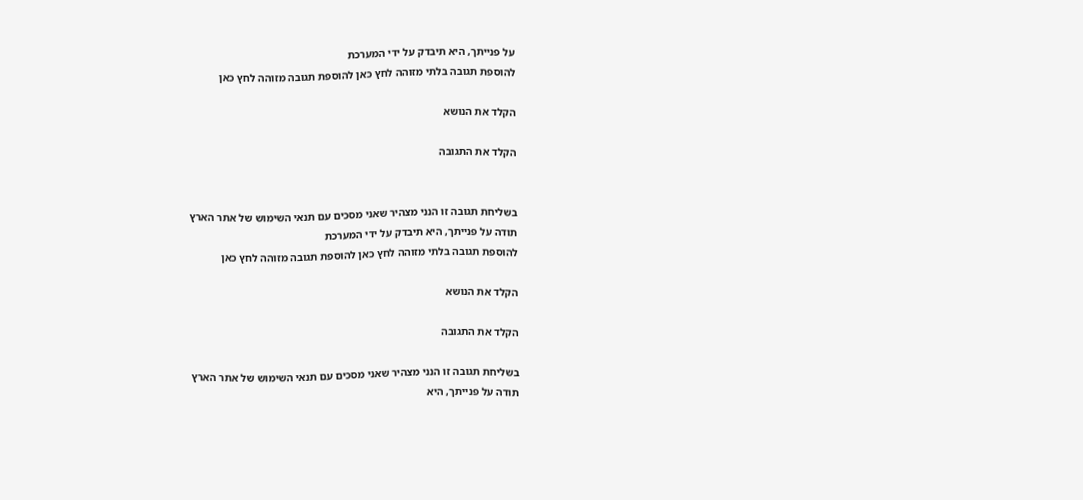על פנייתך, היא תיבדק על ידי המערכת
להוספת תגובה בלתי מזוהה לחץ כאן להוספת תגובה מזוהה לחץ כאן

הקלד את הנושא

הקלד את התגובה


בשליחת תגובה זו הנני מצהיר שאני מסכים עם תנאי השימוש של אתר הארץ
תודה על פנייתך, היא תיבדק על ידי המערכת
להוספת תגובה בלתי מזוהה לחץ כאן להוספת תגובה מזוהה לחץ כאן

הקלד את הנושא

הקלד את התגובה

בשליחת תגובה זו הנני מצהיר שאני מסכים עם תנאי השימוש של אתר הארץ
תודה על פנייתך, היא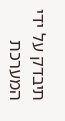תיבדק על ידי המערכת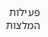פעילות
המלצות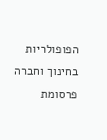הפופולריות בחינוך וחברה
פרסומת